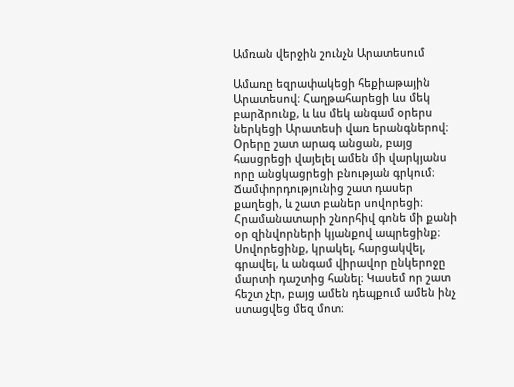Ամռան վերջին շունչն Արատեսում

Ամառը եզրափակեցի հեքիաթային Արատեսով։ Հաղթահարեցի ևս մեկ բարձրունք, և ևս մեկ անգամ օրերս ներկեցի Արատեսի վառ երանգներով։ Օրերը շատ արագ անցան, բայց հասցրեցի վայելել ամեն մի վարկյանս որը անցկացրեցի բնության գրկում։ Ճամփորդությունից շատ դասեր քաղեցի, և շատ բաներ սովորեցի։ Հրամանատարի շնորհիվ գոնե մի քանի օր զինվորների կյանքով ապրեցինք։ Սովորեցինք, կրակել, հարցակվել, գրավել, և անգամ վիրավոր ընկերոջը մարտի դաշտից հանել։ Կասեմ որ շատ հեշտ չէր, բայց ամեն դեպքում ամեն ինչ ստացվեց մեզ մոտ։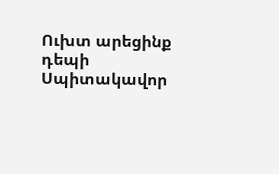Ուխտ արեցինք դեպի Սպիտակավոր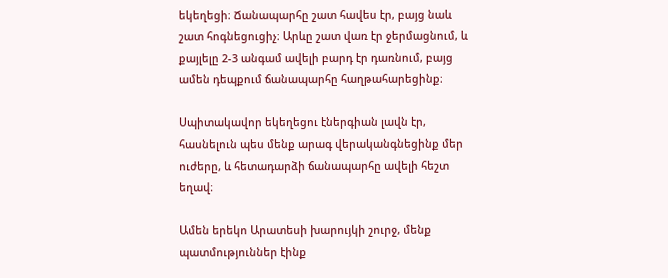եկեղեցի։ Ճանապարհը շատ հավես էր, բայց նաև շատ հոգնեցուցիչ։ Արևը շատ վառ էր ջերմացնում, և քայլելը 2-3 անգամ ավելի բարդ էր դառնում, բայց ամեն դեպքում ճանապարհը հաղթահարեցինք։

Սպիտակավոր եկեղեցու էներգիան լավն էր, հասնելուն պես մենք արագ վերականգնեցինք մեր ուժերը, և հետադարձի ճանապարհը ավելի հեշտ եղավ։

Ամեն երեկո Արատեսի խարույկի շուրջ, մենք պատմություններ էինք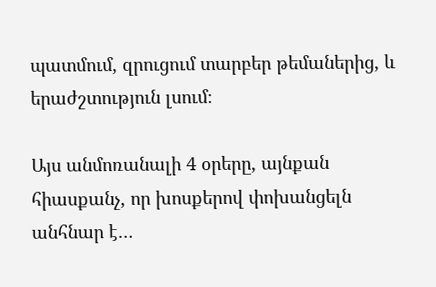պատմում, զրուցում տարբեր թեմաներից, և երաժշտություն լսում։

Այս անմոռանալի 4 օրերը, այնքան հիասքանչ, որ խոսքերով փոխանցելն անհնար է…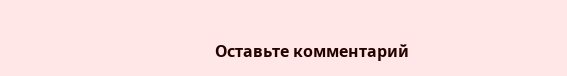Оставьте комментарий